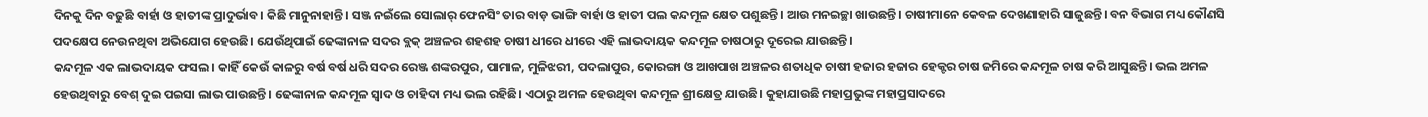ଦିନକୁ ଦିନ ବଢୁଛି ବାର୍ହା ଓ ହାତୀଙ୍କ ପ୍ରାଦୁର୍ଭାବ। କିଛି ମାନୁନାହାନ୍ତି। ସଞ୍ଜ ନଇଁଲେ ସୋଲାର୍ ଫେନସିଂ ତାର ବାଡ଼ ଭାଙ୍ଗି ବାର୍ହା ଓ ହାତୀ ପଲ କନ୍ଦମୂଳ କ୍ଷେତ ପଶୁଛନ୍ତି। ଆଉ ମନଇଚ୍ଛା ଖାଉଛନ୍ତି। ଚାଷୀମାନେ କେବଳ ଦେଖଣାହାରି ସାଜୁଛନ୍ତି। ବନ ବିଭାଗ ମଧ୍ୟ କୌଣସି ପଦକ୍ଷେପ ନେଉନଥିବା ଅଭିଯୋଗ ହେଉଛି। ଯେଉଁଥିପାଇଁ ଢେଙ୍କାନାଳ ସଦର ବ୍ଲକ୍ ଅଞ୍ଚଳର ଶହଶହ ଚାଷୀ ଧୀରେ ଧୀରେ ଏହି ଲାଭଦାୟକ କନ୍ଦମୂଳ ଚାଷଠାରୁ ଦୂରେଇ ଯାଉଛନ୍ତି।
କନ୍ଦମୂଳ ଏକ ଲାଭଦାୟକ ଫସଲ। କାହିଁ କେଉଁ କାଳରୁ ବର୍ଷ ବର୍ଷ ଧରି ସଦର ରେଞ୍ଜ ଶଙ୍କରପୁର, ପାମାଳ, ମୁଳିଝରୀ, ପଦଲାପୁର, କୋରଙ୍ଗା ଓ ଆଖପାଖ ଅଞ୍ଚଳର ଶତାଧିକ ଚାଷୀ ହଜାର ହଜାର ହେକ୍ଟର ଚାଷ ଜମିରେ କନ୍ଦମୂଳ ଚାଷ କରି ଆସୁଛନ୍ତି। ଭଲ ଅମଳ ହେଉଥିବାରୁ ବେଶ୍ ଦୁଇ ପଇସା ଲାଭ ପାଉଛନ୍ତି। ଢେଙ୍କାନାଳ କନ୍ଦମୂଳ ସ୍ୱାଦ ଓ ଚାହିଦା ମଧ୍ୟ ଭଲ ରହିଛି। ଏଠାରୁ ଅମଳ ହେଉଥିବା କନ୍ଦମୂଳ ଶ୍ରୀକ୍ଷେତ୍ର ଯାଉଛି। କୁହାଯାଉଛି ମହାପ୍ରଭୁଙ୍କ ମହାପ୍ରସାଦରେ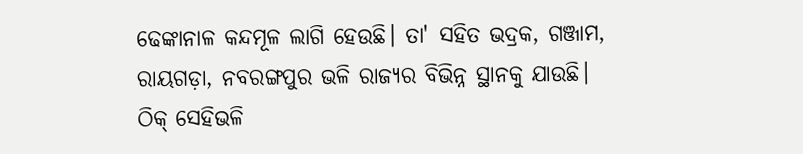ଢେଙ୍କାନାଳ କନ୍ଦମୂଳ ଲାଗି ହେଉଛି। ତା' ସହିତ ଭଦ୍ରକ, ଗଞ୍ଜାମ, ରାୟଗଡ଼ା, ନବରଙ୍ଗପୁର ଭଳି ରାଜ୍ୟର ବିଭିନ୍ନ ସ୍ଥାନକୁ ଯାଉଛି।
ଠିକ୍ ସେହିଭଳି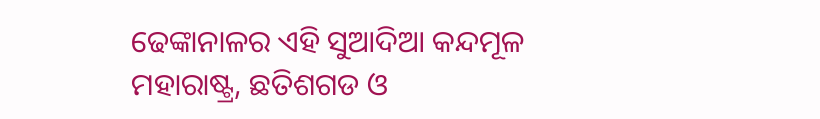ଢେଙ୍କାନାଳର ଏହି ସୁଆଦିଆ କନ୍ଦମୂଳ ମହାରାଷ୍ଟ୍ର, ଛତିଶଗଡ ଓ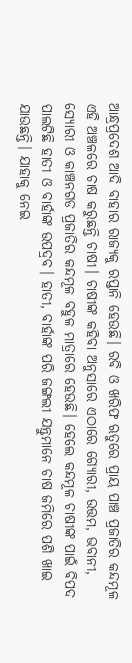ଆନ୍ଧ୍ରପ୍ରଦେଶ ଆଦି ବାହାର ରାଜ୍ୟକୁ ରପ୍ତାନି ହେଉଛି। ରବି ଓ ଖରିଫ ଋତୁରେ ପ୍ରାୟ ପାଞ୍ଚ ପ୍ରଜାତିର କନ୍ଦମୂଳ ଏହି ଅଞ୍ଚଳରେ ଚାଷ କରୁଛନ୍ତି ଚାଷୀ। ଚାଷୀଙ୍କ କହିବା ଅନୁସାରେ ଏଠାରେ ଗ୍ୟୋରୀ, ଉତ୍ତମ, ଭବାନୀ, ସ୍ୟୋରୀ ଓ କାଞ୍ଚନଗଡ ପ୍ରଜାତିର କନ୍ଦମୂଳ ବହୁଳ ମାତ୍ରାରେ ହେଉଛି। ହେଲେ କନ୍ଦମୂଳ ଚାଷୀଙ୍କ ପାଇଁ ବିପଦ ପାଲଟିଛି ହାତୀ ଓ ବାର୍ହାଙ୍କ ଉପଦ୍ରବ। ହାତୀ, ବାର୍ହାଙ୍କ ପରି ଜଙ୍ଗଲୀ ଯନ୍ତୁମାନେ ଚାଷ ଜମିରେ ପଶି ଖାଇ ଯାଉଛନ୍ତି। ଯାହାକୁ ନେଇ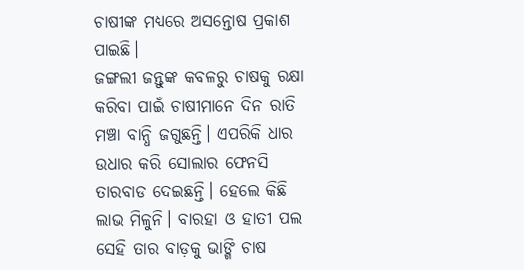ଚାଷୀଙ୍କ ମଧ୍ୟରେ ଅସନ୍ତୋଷ ପ୍ରକାଶ ପାଇଛି।
ଜଙ୍ଗଲୀ ଜନ୍ତୁଙ୍କ କବଳରୁ ଚାଷକୁ ରକ୍ଷା କରିବା ପାଇଁ ଚାଷୀମାନେ ଦିନ ରାତି ମଞ୍ଚା ବାନ୍ଧି ଜଗୁଛନ୍ତି। ଏପରିକି ଧାର ଉଧାର କରି ସୋଲାର ଫେନସି ତାରବାଡ ଦେଇଛନ୍ତି। ହେଲେ କିଛି ଲାଭ ମିଳୁନି। ବାରହା ଓ ହାତୀ ପଲ ସେହି ତାର ବାଡ଼କୁ ଭାଙ୍ଗି ଚାଷ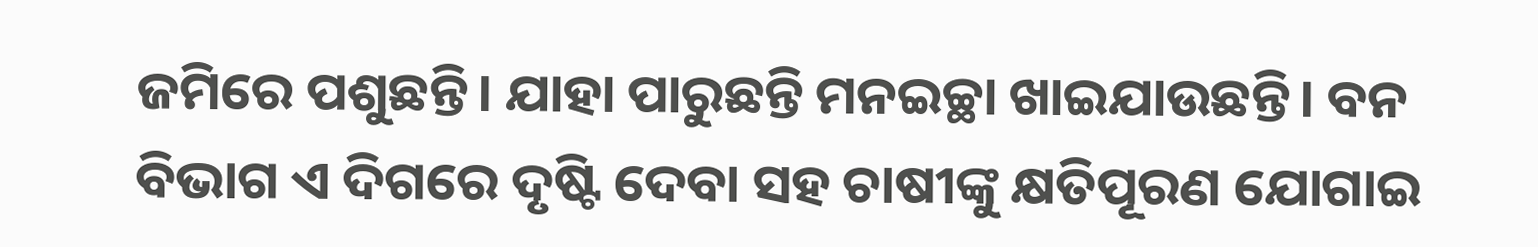ଜମିରେ ପଶୁଛନ୍ତି। ଯାହା ପାରୁଛନ୍ତି ମନଇଚ୍ଛା ଖାଇଯାଉଛନ୍ତି। ବନ ବିଭାଗ ଏ ଦିଗରେ ଦୃଷ୍ଟି ଦେବା ସହ ଚାଷୀଙ୍କୁ କ୍ଷତିପୂରଣ ଯୋଗାଇ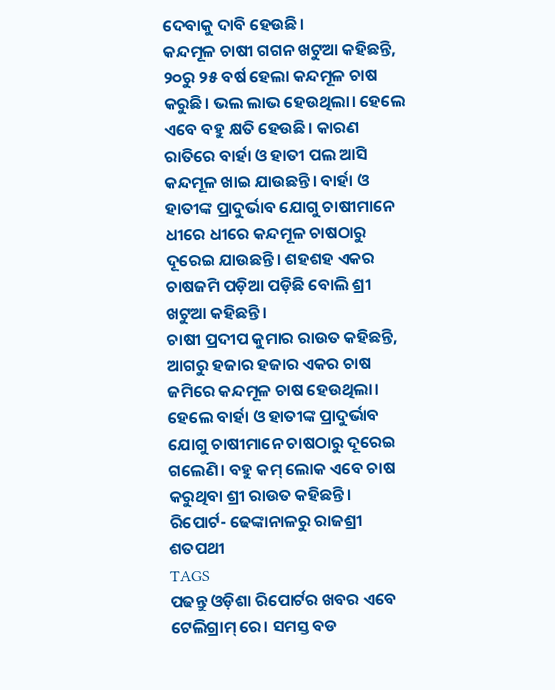ଦେବାକୁ ଦାବି ହେଉଛି।
କନ୍ଦମୂଳ ଚାଷୀ ଗଗନ ଖଟୁଆ କହିଛନ୍ତି, ୨୦ରୁ ୨୫ ବର୍ଷ ହେଲା କନ୍ଦମୂଳ ଚାଷ କରୁଛି। ଭଲ ଲାଭ ହେଉଥିଲା। ହେଲେ ଏବେ ବହୁ କ୍ଷତି ହେଉଛି। କାରଣ ରାତିରେ ବାର୍ହା ଓ ହାତୀ ପଲ ଆସି କନ୍ଦମୂଳ ଖାଇ ଯାଉଛନ୍ତି। ବାର୍ହା ଓ ହାତୀଙ୍କ ପ୍ରାଦୁର୍ଭାବ ଯୋଗୁ ଚାଷୀମାନେ ଧୀରେ ଧୀରେ କନ୍ଦମୂଳ ଚାଷଠାରୁ ଦୂରେଇ ଯାଉଛନ୍ତି। ଶହଶହ ଏକର ଚାଷଜମି ପଡ଼ିଆ ପଡ଼ିଛି ବୋଲି ଶ୍ରୀ ଖଟୁଆ କହିଛନ୍ତି।
ଚାଷୀ ପ୍ରଦୀପ କୁମାର ରାଉତ କହିଛନ୍ତି, ଆଗରୁ ହଜାର ହଜାର ଏକର ଚାଷ ଜମିରେ କନ୍ଦମୂଳ ଚାଷ ହେଉଥିଲା। ହେଲେ ବାର୍ହା ଓ ହାତୀଙ୍କ ପ୍ରାଦୁର୍ଭାବ ଯୋଗୁ ଚାଷୀମାନେ ଚାଷଠାରୁ ଦୂରେଇ ଗଲେଣି। ବହୁ କମ୍ ଲୋକ ଏବେ ଚାଷ କରୁଥିବା ଶ୍ରୀ ରାଉତ କହିଛନ୍ତି।
ରିପୋର୍ଟ- ଢେଙ୍କାନାଳରୁ ରାଜଶ୍ରୀ ଶତପଥୀ
TAGS
ପଢନ୍ତୁ ଓଡ଼ିଶା ରିପୋର୍ଟର ଖବର ଏବେ ଟେଲିଗ୍ରାମ୍ ରେ। ସମସ୍ତ ବଡ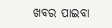ଖବର ପାଇବା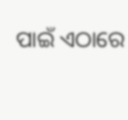ପାଇଁ ଏଠାରେ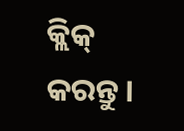କ୍ଲିକ୍ କରନ୍ତୁ।